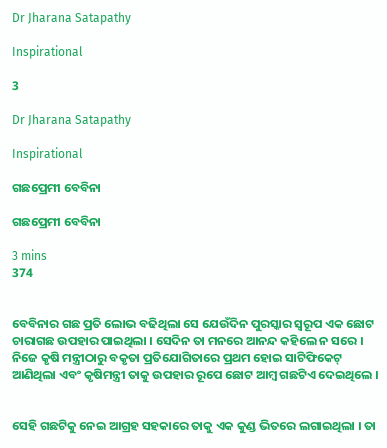Dr Jharana Satapathy

Inspirational

3

Dr Jharana Satapathy

Inspirational

ଗଛପ୍ରେମୀ ବେବିନା

ଗଛପ୍ରେମୀ ବେବିନା

3 mins
374


ବେବିନାର ଗଛ ପ୍ରତି ଲୋଭ ବଢିଥିଲା ସେ ଯେଉଁଦିନ ପୁରସ୍କାର ସ୍ବରୂପ ଏକ ଛୋଟ ଚାରାଗଛ ଉପହାର ପାଇଥିଲା । ସେଦିନ ତା ମନରେ ଆନନ୍ଦ କହିଲେ ନ ସରେ । ନିଜେ କୃଷି ମନ୍ତ୍ରୀଠାରୁ ବକୃତା ପ୍ରତିଯୋଗିତାରେ ପ୍ରଥମ ହୋଇ ସାଟିଫିକେଟ୍ ଆଣିଥିଲା ଏବଂ କୃଷିମନ୍ତ୍ରୀ ତାକୁ ଉପହାର ରୂପେ ଛୋଟ ଆମ୍ବ ଗଛଟିଏ ଦେଇଥିଲେ ।


ସେହି ଗଛଟିକୁ ନେଇ ଆଗ୍ରହ ସହକାରେ ତାକୁ ଏକ କୁଣ୍ଡ ଭିତରେ ଲଗାଇଥିଲା । ତା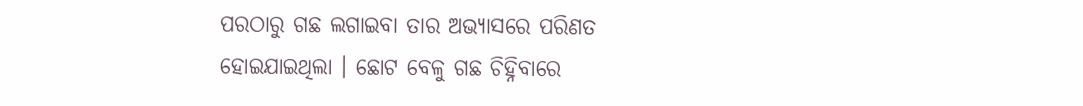ପରଠାରୁ ଗଛ ଲଗାଇବା ତାର ଅଭ୍ୟାସରେ ପରିଣତ ହୋଇଯାଇଥିଲା । ଛୋଟ ବେଳୁ ଗଛ ଚିହ୍ନିବାରେ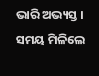ଭାରି ଅଭ୍ୟସ୍ତ । ସମୟ ମିଳିଲେ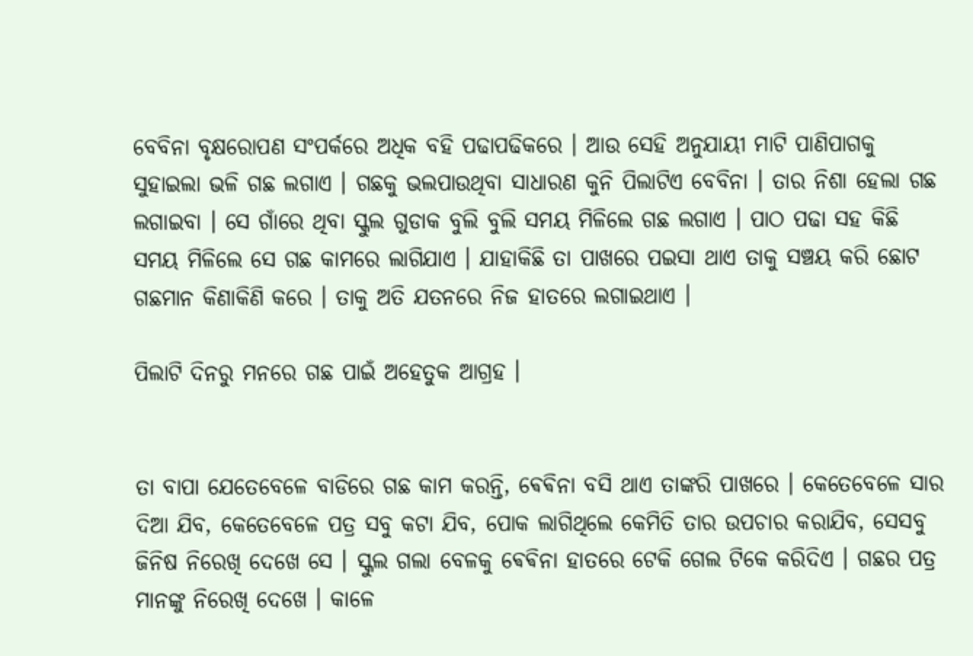ବେବିନା ବୃକ୍ଷରୋପଣ ସଂପର୍କରେ ଅଧିକ ବହି ପଢାପଢିକରେ । ଆଉ ସେହି ଅନୁଯାୟୀ ମାଟି ପାଣିପାଗକୁ ସୁହାଇଲା ଭଳି ଗଛ ଲଗାଏ । ଗଛକୁ ଭଲପାଉଥିବା ସାଧାରଣ କୁନି ପିଲାଟିଏ ବେବିନା । ତାର ନିଶା ହେଲା ଗଛ ଲଗାଇବା । ସେ ଗାଁରେ ଥିବା ସ୍କୁଲ ଗୁଡାକ ବୁଲି ବୁଲି ସମୟ ମିଳିଲେ ଗଛ ଲଗାଏ । ପାଠ ପଢା ସହ କିଛି ସମୟ ମିଳିଲେ ସେ ଗଛ କାମରେ ଲାଗିଯାଏ । ଯାହାକିଛି ତା ପାଖରେ ପଇସା ଥାଏ ତାକୁ ସଞ୍ଚୟ କରି ଛୋଟ ଗଛମାନ କିଣାକିଣି କରେ । ତାକୁ ଅତି ଯତନରେ ନିଜ ହାତରେ ଲଗାଇଥାଏ ।

ପିଲାଟି ଦିନରୁ ମନରେ ଗଛ ପାଇଁ ଅହେତୁକ ଆଗ୍ରହ ।


ତା ବାପା ଯେତେବେଳେ ବାଡିରେ ଗଛ କାମ କରନ୍ତି, ଵେଵିନା ବସି ଥାଏ ତାଙ୍କରି ପାଖରେ । କେତେବେଳେ ସାର ଦିଆ ଯିବ, କେତେବେଳେ ପତ୍ର ସବୁ କଟା ଯିବ, ପୋକ ଲାଗିଥିଲେ କେମିତି ତାର ଉପଚାର କରାଯିବ, ସେସବୁ ଜିନିଷ ନିରେଖି ଦେଖେ ସେ । ସ୍କୁଲ ଗଲା ବେଳକୁ ଵେଵିନା ହାତରେ ଟେକି ଗେଲ ଟିକେ କରିଦିଏ । ଗଛର ପତ୍ର ମାନଙ୍କୁ ନିରେଖି ଦେଖେ । କାଳେ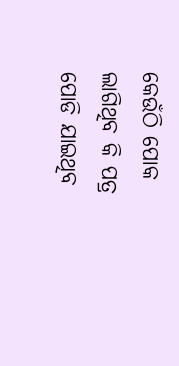କେଉଁଠି ପୋକ ଲାଗିଥିବ କି ପତ୍ର ପୋଡି ଯାଇଥିବ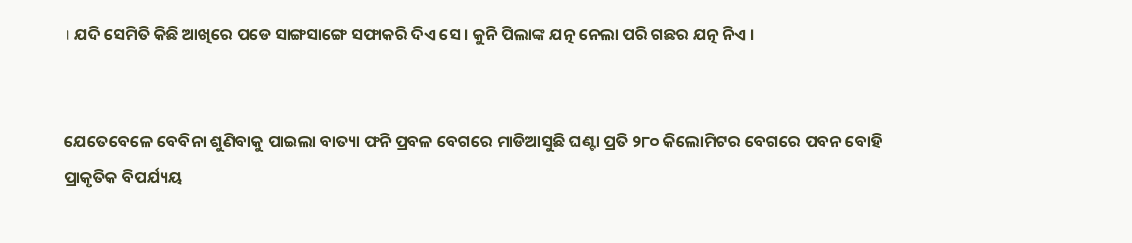। ଯଦି ସେମିତି କିଛି ଆଖିରେ ପଡେ ସାଙ୍ଗସାଙ୍ଗେ ସଫାକରି ଦିଏ ସେ । କୁନି ପିଲାଙ୍କ ଯତ୍ନ ନେଲା ପରି ଗଛର ଯତ୍ନ ନିଏ ।


ଯେତେବେଳେ ବେବିନା ଶୁଣିବାକୁ ପାଇଲା ବାତ୍ୟା ଫନି ପ୍ରବଳ ବେଗରେ ମାଡିଆସୁଛି ଘଣ୍ଟା ପ୍ରତି ୨୮୦ କିଲୋମିଟର ବେଗରେ ପବନ ବୋହି ପ୍ରାକୃତିକ ବିପର୍ଯ୍ୟୟ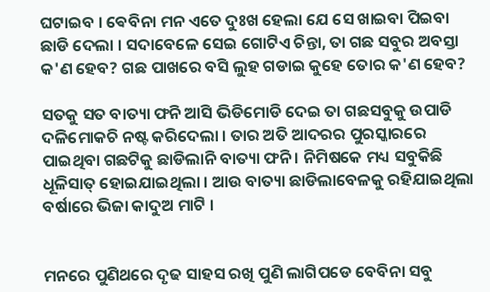ଘଟାଇବ । ଵେବିନା ମନ ଏତେ ଦୁଃଖ ହେଲା ଯେ ସେ ଖାଇବା ପିଇବା ଛାଡି ଦେଲା । ସଦାବେଳେ ସେଇ ଗୋଟିଏ ଚିନ୍ତା, ତା ଗଛ ସବୁର ଅବସ୍ତା କ'ଣ ହେବ? ଗଛ ପାଖରେ ବସି ଲୁହ ଗଡାଇ କୁହେ ତୋର କ'ଣ ହେବ?

ସତକୁ ସତ ବାତ୍ୟା ଫନି ଆସି ଭିଡିମୋଡି ଦେଇ ତା ଗଛସବୁକୁ ଉପାଡି ଦଳିମୋକଚି ନଷ୍ଟ କରିଦେଲା । ତାର ଅତି ଆଦରର ପୁରସ୍କାରରେ ପାଇଥିବା ଗଛଟିକୁ ଛାଡିଲାନି ବାତ୍ୟା ଫନି । ନିମିଷକେ ମଧ୍ୟ ସବୁକିଛି ଧୂଳିସାତ୍ ହୋଇଯାଇଥିଲା । ଆଉ ବାତ୍ୟା ଛାଡିଲାବେଳକୁ ରହିଯାଇଥିଲା ବର୍ଷାରେ ଭିଜା କାଦୁଅ ମାଟି ।


ମନରେ ପୁଣିଥରେ ଦୃଢ ସାହସ ରଖି ପୁଣି ଲାଗିପଡେ ବେବିନା ସବୁ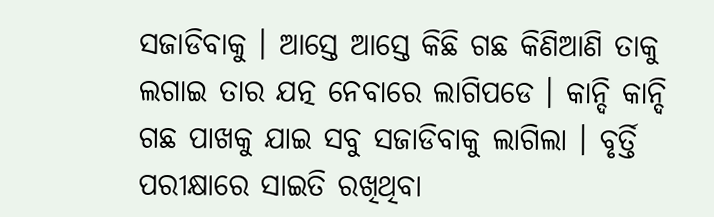ସଜାଡିବାକୁ । ଆସ୍ତେ ଆସ୍ତେ କିଛି ଗଛ କିଣିଆଣି ତାକୁ ଲଗାଇ ତାର ଯତ୍ନ ନେବାରେ ଲାଗିପଡେ । କାନ୍ଦି କାନ୍ଦି ଗଛ ପାଖକୁ ଯାଇ ସବୁ ସଜାଡିବାକୁ ଲାଗିଲା । ବୃର୍ତ୍ତି ପରୀକ୍ଷାରେ ସାଇତି ରଖିଥିବା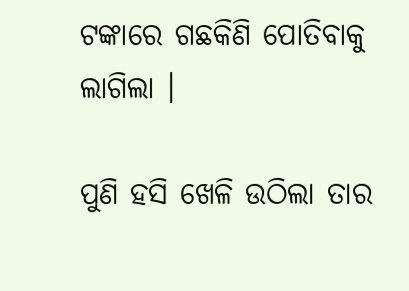ଟଙ୍କାରେ ଗଛକିଣି ପୋତିବାକୁ ଲାଗିଲା ।

ପୁଣି ହସି ଖେଳି ଉଠିଲା ତାର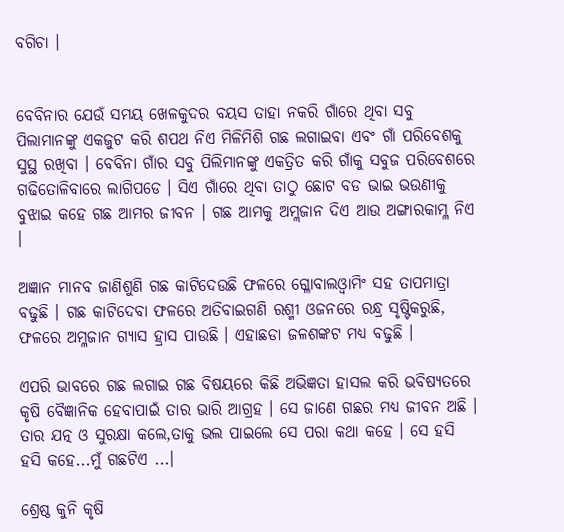ବଗିଚା ।


ବେବିନାର ଯେଉଁ ସମୟ ଖେଳକୁଦର ବୟସ ତାହା ନକରି ଗାଁରେ ଥିବା ସବୁ ପିଲାମାନଙ୍କୁ ଏକଜୁଟ କରି ଶପଥ ନିଏ ମିଳିମିଶି ଗଛ ଲଗାଇବା ଏବଂ ଗାଁ ପରିବେଶକୁ ସୁସ୍ଥ ରଖିବା । ବେବିନା ଗାଁର ସବୁ ପିଲିମାନଙ୍କୁ ଏକତ୍ରିତ କରି ଗାଁକୁ ସବୁଜ ପରିବେଶରେ ଗଢିତୋଳିବାରେ ଲାଗିପଡେ । ସିଏ ଗାଁରେ ଥିବା ତାଠୁ ଛୋଟ ବଡ ଭାଇ ଭଉଣୀକୁ ବୁଝାଇ କହେ ଗଛ ଆମର ଜୀବନ । ଗଛ ଆମକୁ ଅମ୍ଲଜାନ ଦିଏ ଆଉ ଅଙ୍ଗାରକାମ୍ଳ ନିଏ ।

ଅଜ୍ଞାନ ମାନବ ଜାଣିଶୁଣି ଗଛ କାଟିଦେଉଛି ଫଳରେ ଗ୍ଳୋବାଲଓ୍ବାମିଂ ସହ ତାପମାତ୍ରା ବଢୁଛି । ଗଛ କାଟିଦେବା ଫଳରେ ଅତିବାଇଗଣି ରଶ୍ମୀ ଓଜନରେ ରନ୍ଧ୍ର ସୃଷ୍ଟିକରୁଛି, ଫଳରେ ଅମ୍ଳଜାନ ଗ୍ୟାସ ହ୍ରାସ ପାଉଛି । ଏହାଛଡା ଜଳଶଙ୍କଟ ମଧ୍ୟ ବଢୁଛି ।

ଏପରି ଭାବରେ ଗଛ ଲଗାଇ ଗଛ ବିଷୟରେ କିଛି ଅଭିଜ୍ଞତା ହାସଲ କରି ଭବିଷ୍ୟତରେ କୃଷି ବୈଜ୍ଞାନିକ ହେବାପାଇଁ ତାର ଭାରି ଆଗ୍ରହ । ସେ ଜାଣେ ଗଛର ମଧ୍ୟ ଜୀବନ ଅଛି । ତାର ଯତ୍ନ ଓ ସୁରକ୍ଷା କଲେ,ତାକୁ ଭଲ ପାଇଲେ ସେ ପରା କଥା କହେ । ସେ ହସି ହସି କହେ...ମୁଁ ଗଛଟିଏ ...।

ଶ୍ରେଷ୍ଠ କୁନି କୃଷି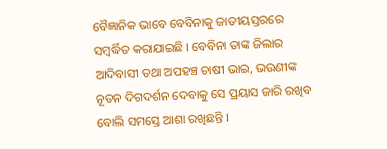ବୈଜ୍ଞାନିକ ଭାବେ ବେବିନାକୁ ଜାତୀୟସ୍ତରରେ ସମ୍ବର୍ଦ୍ଧିତ କରାଯାଇଛି । ବେବିନା ତାଙ୍କ ଜିଲାର ଆଦିବାସୀ ତଥା ଅପହଞ୍ଚ ଚାଷୀ ଭାଇ, ଭଉଣୀଙ୍କ ନୂତନ ଦିଗଦର୍ଶନ ଦେବାକୁ ସେ ପ୍ରୟାସ ଜାରି ରଖିବ ବୋଲି ସମସ୍ତେ ଆଶା ରଖିଛନ୍ତି ।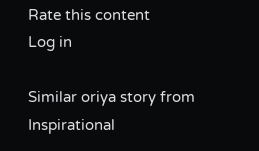Rate this content
Log in

Similar oriya story from Inspirational